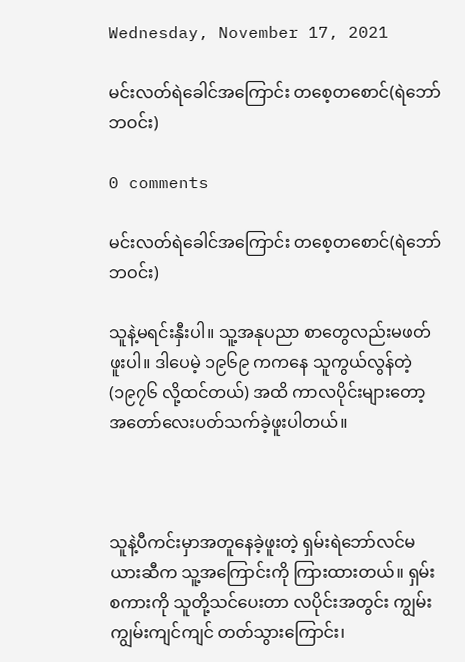Wednesday, November 17, 2021

မင်းလတ်ရဲခေါင်အကြောင်း တစေ့တစောင်(ရဲဘော် ဘဝင်း)

0 comments

မင်းလတ်ရဲခေါင်အကြောင်း တစေ့တစောင်(ရဲဘော် ဘဝင်း)

သူနဲ့မရင်းနှီးပါ။ သူ့အနုပညာ စာတွေလည်းမဖတ်ဖူးပါ။ ဒါပေမဲ့ ၁၉၆၉ ကကနေ သူကွယ်လွန်တဲ့(၁၉၇၆ လို့ထင်တယ်) အထိ ကာလပိုင်းများတော့ အတော်လေးပတ်သက်ခဲ့ဖူးပါတယ်။



သူနဲ့ပီကင်းမှာအတူနေခဲ့ဖူးတဲ့ ရှမ်းရဲဘော်လင်မယားဆီက သူ့အကြောင်းကို ကြားထားတယ်။ ရှမ်းစကားကို သူတို့သင်ပေးတာ လပိုင်းအတွင်း ကျွမ်းကျွမ်းကျင်ကျင် တတ်သွားကြောင်း၊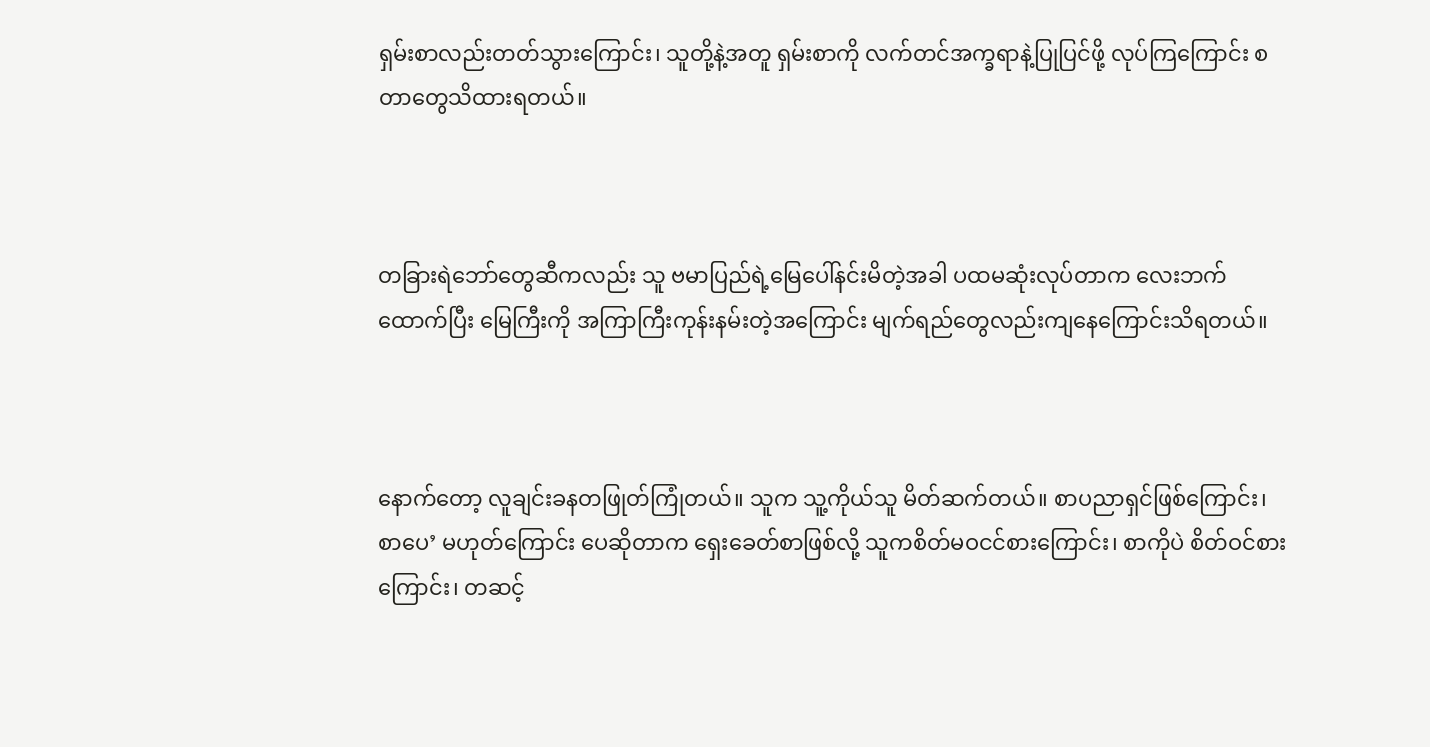ရှမ်းစာလည်းတတ်သွားကြောင်း၊ သူတို့နဲ့အတူ ရှမ်းစာကို လက်တင်အက္ခရာနဲ့ပြုပြင်ဖို့ လုပ်ကြကြောင်း စတာတွေသိထားရတယ်။



တခြားရဲဘော်တွေဆီကလည်း သူ ဗမာပြည်ရဲ့မြေပေါ်နင်းမိတဲ့အခါ ပထမဆုံးလုပ်တာက လေးဘက်ထောက်ပြီး မြေကြီးကို အကြာကြီးကုန်းနမ်းတဲ့အကြောင်း မျက်ရည်တွေလည်းကျနေကြောင်းသိရတယ်။



နောက်တော့ လူချင်းခနတဖြုတ်ကြုံတယ်။ သူက သူ့ကိုယ်သူ မိတ်ဆက်တယ်။ စာပညာရှင်ဖြစ်ကြောင်း၊ စာပေ’ မဟုတ်ကြောင်း ပေဆိုတာက ရှေးခေတ်စာဖြစ်လို့ သူကစိတ်မဝငင်စားကြောင်း၊ စာကိုပဲ စိတ်ဝင်စားကြောင်း၊ တဆင့်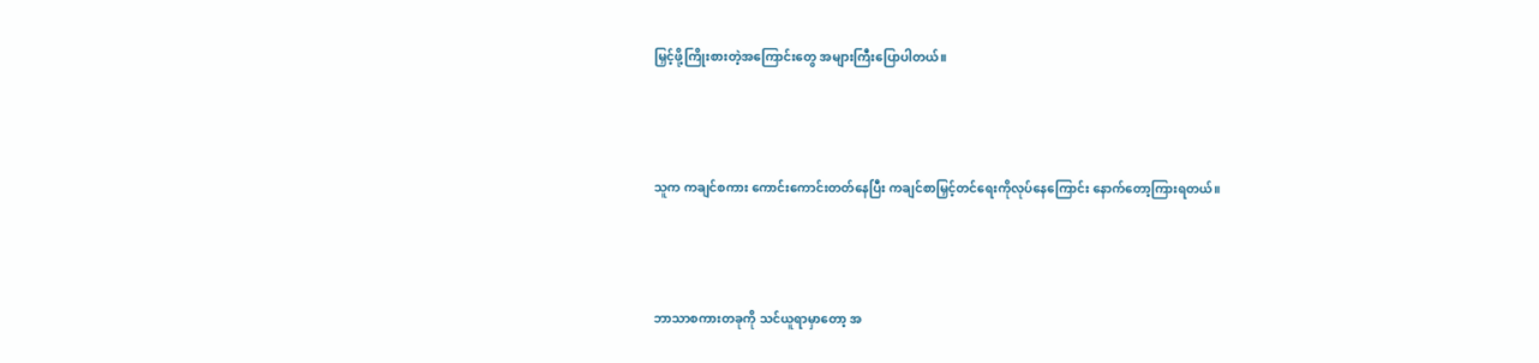မြှင့်ဖို့ကြိုးစားတဲ့အကြောင်းတွေ အများကြီးပြောပါတယ်။



သူက ကချင်စကား ကောင်းကောင်းတတ်နေပြီး ကချင်စာမြှင့်တင်ရေးကိုလုပ်နေကြောင်း နောက်တော့ကြားရတယ်။



ဘာသာစကားတခုကို သင်ယူရာမှာတော့ အ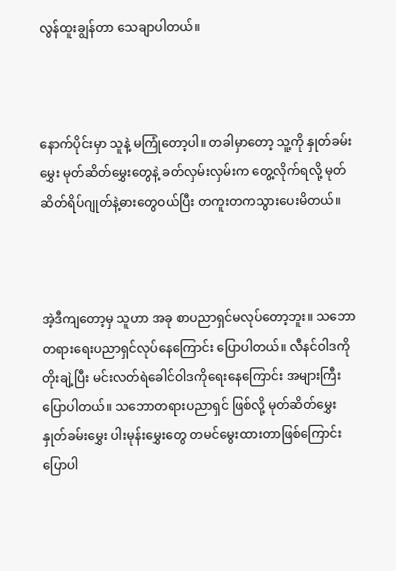လွန်ထူးချွန်တာ သေချာပါတယ်။



နောက်ပိုင်းမှာ သူနဲ့ မကြုံတော့ပါ။ တခါမှာတော့ သူ့ကို နှုတ်ခမ်းမွှေး မုတ်ဆိတ်မွှေးတွေနဲ့ ခတ်လှမ်းလှမ်းက တွေ့လိုက်ရလို့ မုတ်ဆိတ်ရိပ်ဂျုတ်နဲ့ဓားတွေဝယ်ပြီး တကူးတကသွားပေးမိတယ်။



အဲ့ဒီကျတော့မှ သူဟာ အခု စာပညာရှင်မလုပ်တော့ဘူး။ သဘောတရားရေးပညာရှင်လုပ်နေကြောင်း ပြောပါတယ်။ လီနင်ဝါဒကို တိုးချဲ့ပြီး မင်းလတ်ရဲခေါင်ဝါဒကိုရေးနေကြောင်း အများကြီးပြောပါတယ်။ သဘောတရားပညာရှင် ဖြစ်လို့ မုတ်ဆိတ်မွှေး နှုတ်ခမ်းမွှေး ပါးမုန်းမွှေးတွေ တမင်မွေးထားတာဖြစ်ကြောင်း ပြောပါ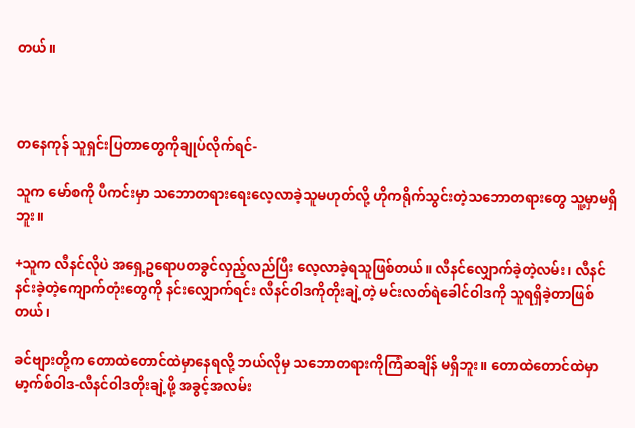တယ်။



တနေကုန် သူရှင်းပြတာတွေကိုချုပ်လိုက်ရင်-

သူက မော်စကို ပီကင်းမှာ သဘောတရားရေးလေ့လာခဲ့သူမဟုတ်လို့ ဟိုကရိုက်သွင်းတဲ့သဘောတရားတွေ သူ့မှာမရှိဘူး။

+သူက လီနင်လိုပဲ အရှေ့ဥရောပတခွင်လှည့်လည်ပြီး လေ့လာခဲ့ရသူဖြစ်တယ်။ လီနင်လျှောက်ခဲ့တဲ့လမ်း၊ လီနင် နင်းခဲ့တဲ့ကျောက်တုံးတွေကို နင်းလျှောက်ရင်း လီနင်ဝါဒကိုတိုးချဲ့တဲ့ မင်းလတ်ရဲခေါင်ဝါဒကို သူရရှိခဲ့တာဖြစ်တယ်၊

ခင်ဗျားတို့က တောထဲတောင်ထဲမှာနေရလို့ ဘယ်လိုမှ သဘောတရားကိုကြံဆချိန် မရှိဘူး။ တောထဲတောင်ထဲမှာ မာ့က်စ်ဝါဒ-လီနင်ဝါဒတိုးချဲ့ဖို့ အခွင့်အလမ်း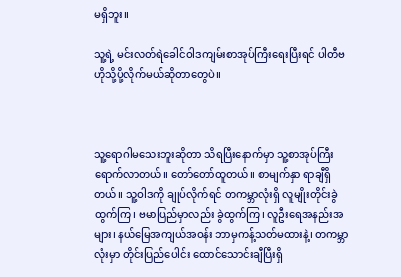မရှိဘူး။

သူ့ရဲ့ မင်းလတ်ရဲခေါင်ဝါဒကျမ်းစာအုပ်ကြီးရေးပြီးရင် ပါတီဗဟိုသို့ပို့လိုက်မယ်ဆိုတာတွေပဲ။



သူ့ရောဂါမသေးဘူးဆိုတာ သိရပြီးနောက်မှာ သူ့စာအုပ်ကြီးရောက်လာတယ်။ တော်တော်ထူတယ်။ စာမျက်နှာ ရာချီရှိတယ်။ သူ့ဝါဒကို ချုပ်လိုက်ရင် တကမ္ဘာလုံးရှိ လူမျိုးတိုင်းခွဲထွက်ကြ၊ ဗမာပြည်မှာလည်း ခွဲထွက်ကြ၊ လူဦးရေအနည်းအများ၊ နယ်မြေအကျယ်အဝန်း ဘာမှကန့်သတ်မထားနဲ့၊ တကမ္ဘာလုံးမှာ တိုင်းပြည်ပေါင်း ထောင်သောင်းချီပြီးရှိ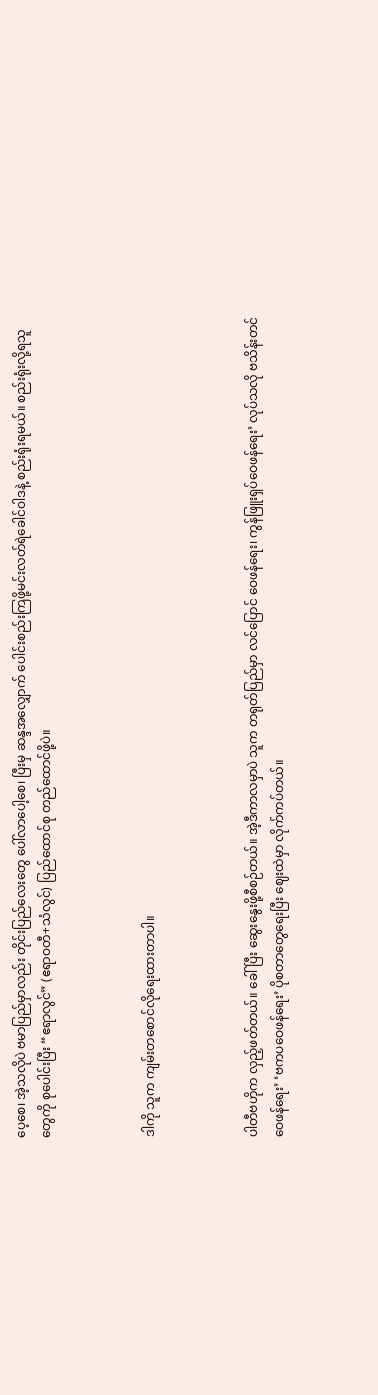ပေ့စေ၊ အဲ့သလိုပဲ ဗမာပြည်မှာလည်း တိုင်းပြည်လေးတွေ ပေါ်လာပေါ့စေ၊ ပြီးမှ ဆန္ဒအလျှောက် ပေါင်းစည်းကြဖို့မင်းလတ်ရဲခေါင်ဝါဒနဲ့ စည်းရုံးရမယ်။ စည်းရုံးလို့ရသူတွေကို စုပေါင်းပြီး “ဧရာလွင်” (ဧရာဝတီ+သံလွင်) ပြည်ထောင်စု တည်ထောင်ဖို့ပဲ။



ဒါကို သူက ကျမ်းတစောင်လိုရေးထားတာပါ။



ပါတီဗဟိုက လှည့်ဖတ်တယ်။ ခေါ်ပြီး ဆွေးနွေးဖို့စီစဉ်တယ်။ အဲ့ဒီကာလမှာပဲ သူက တရုတ်ပြည်မှာ လင်ပြောင် ဝေဖန်ရေး၊ ကွန်ဖြူးရှပ်ဝေဖန်ရေး’ လုပ်သလို ဗသိန်းတင်ဝေဖန်ရေး’ ‘ဗကပဝေဖန်ရေး’ ပိုစတာတွေရေးပြီး ဈေးထဲမှာ လိုက်ကပ်တယ်။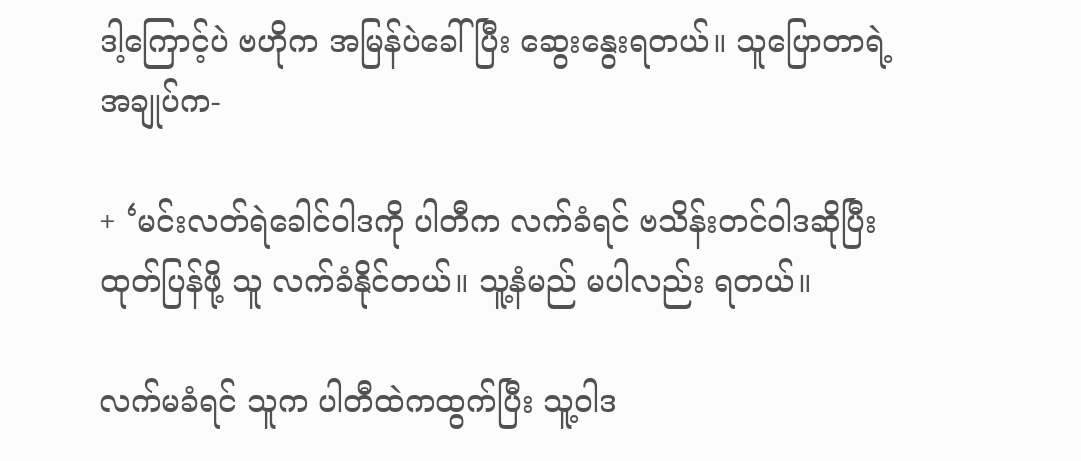ဒါ့ကြောင့်ပဲ ဗဟိုက အမြန်ပဲခေါ်ပြီး ဆွေးနွေးရတယ်။ သူပြောတာရဲ့အချုပ်က-

+ ‘မင်းလတ်ရဲခေါင်ဝါဒကို ပါတီက လက်ခံရင် ဗသိန်းတင်ဝါဒဆိုပြီးထုတ်ပြန်ဖို့ သူ လက်ခံနိုင်တယ်။ သူ့နံမည် မပါလည်း ရတယ်။

လက်မခံရင် သူက ပါတီထဲကထွက်ပြီး သူ့ဝါဒ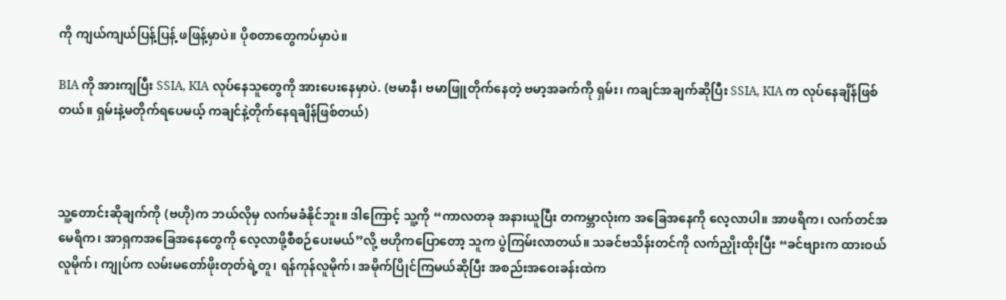ကို ကျယ်ကျယ်ပြန့်ပြန့် ဖဖြန့်မှာပဲ။ ပိုစတာတွေကပ်မှာပဲ။

BIA ကို အားကျပြီး SSIA, KIA လုပ်နေသူတွေကို အားပေးနေမှာပဲ. (ဗမာနီ၊ ဗမာဖြူတိုက်နေတဲ့ ဗမာ့အခက်ကို ရှမ်း၊ ကချင်အချက်ဆိုပြီး SSIA, KIA က လုပ်နေချိန်ဖြစ်တယ်။ ရှမ်းနဲ့မတိုက်ရပေမယ့် ကချင်နဲ့တိုက်နေရချိန်ဖြစ်တယ်)



သူ့တောင်းဆိုချက်ကို (ဗဟို)က ဘယ်လိုမှ လက်မခံနိုင်ဘူး။ ဒါကြောင့် သူ့ကို “ကာလတခု အနားယူပြီး တကမ္ဘာလုံးက အခြေအနေကို လေ့လာပါ။ အာဖရိက၊ လက်တင်အမေရိက၊ အာရှကအခြေအနေတွေကို လေ့လာဖို့စီစဉ်ပေးမယ်”လို့ ဗဟိုကပြောတော့ သူက ပွဲကြမ်းလာတယ်။ သခင်ဗသိန်းတင်ကို လက်ညှိုးထိုးပြီး “ခင်ဗျားက ထားဝယ်လူမိုက်၊ ကျုပ်က လမ်းမတော်ဖိုးတုတ်ရဲ့တူ၊ ရန်ကုန်လူမိုက်၊ အမိုက်ပြိုင်ကြမယ်ဆိုပြီး အစည်းအဝေးခန်းထဲက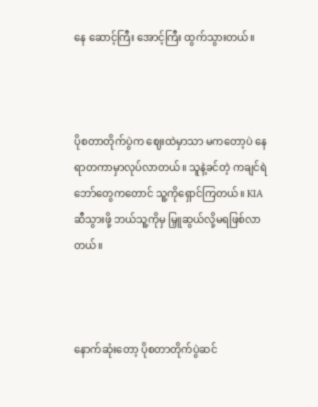နေ ဆောင့်ကြီး အောင့်ကြီး ထွက်သွားတယ်။



ပိုစတာတိုက်ပွဲက ဈေးထဲမှာသာ မကတော့ပဲ နေရာတကာမှာလုပ်လာတယ်။ သူနဲ့ခင်တဲ့ ကချင်ရဲဘော်တွေကတောင် သူ့ကိုရှောင်ကြတယ်။ KIA ဆီသွားဖို့ ဘယ်သူ့ကိုမှ မြှူဆွယ်လို့မရဖြစ်လာတယ်။



နောက်ဆုံးတော့ ပိုစတာတိုက်ပွဲဆင်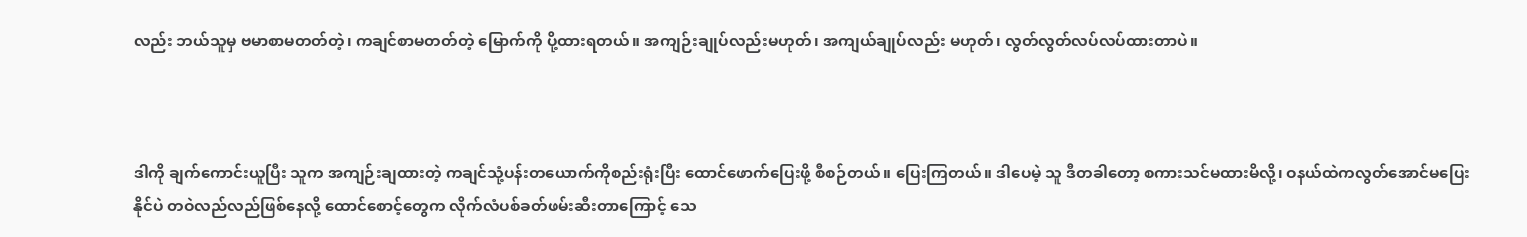လည်း ဘယ်သူမှ ဗမာစာမတတ်တဲ့၊ ကချင်စာမတတ်တဲ့ မြောက်ကို ပို့ထားရတယ်။ အကျဉ်းချုပ်လည်းမဟုတ်၊ အကျယ်ချုပ်လည်း မဟုတ်၊ လွတ်လွတ်လပ်လပ်ထားတာပဲ။



ဒါကို ချက်ကောင်းယူပြီး သူက အကျဉ်းချထားတဲ့ ကချင်သုံ့ပန်းတယောက်ကိုစည်းရုံးပြီး ထောင်ဖောက်ပြေးဖို့ စီစဉ်တယ်။ ပြေးကြတယ်။ ဒါပေမဲ့ သူ ဒီတခါတော့ စကားသင်မထားမိလို့၊ ဝနယ်ထဲကလွတ်အောင်မပြေးနိုင်ပဲ တဝဲလည်လည်ဖြစ်နေလို့ ထောင်စောင့်တွေက လိုက်လံပစ်ခတ်ဖမ်းဆီးတာကြောင့် သေ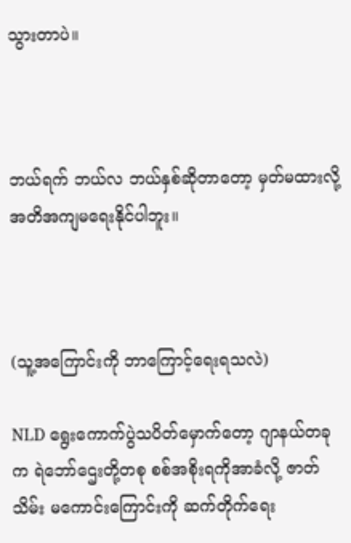သွားတာပဲ။



ဘယ်ရက် ဘယ်လ ဘယ်နှစ်ဆိုတာတော့ မှတ်မထားလို့ အတိအကျမရေးနိုင်ပါဘူး။



(သူ့အကြောင်းကို ဘာကြောင့်ရေးရသလဲ)

NLD ရွေးကောက်ပွဲသပိတ်မှောက်တော့ ဂျာနယ်တခုက ရဲဘော်ဌေးတို့တစု စစ်အစိုးရကိုအာခံလို့ ဇာတ်သိမ်း မကောင်းကြောင်းကို ဆက်တိုက်ရေး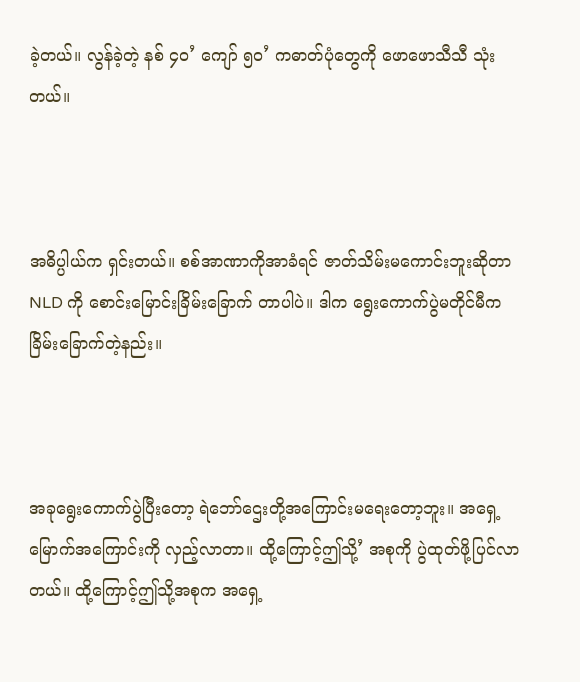ခဲ့တယ်။ လွန်ခဲ့တဲ့ နစ် ၄၀’ ကျော် ၅၀’ ကဓာတ်ပုံတွေကို ဖောဖောသီသီ သုံးတယ်။



အဓိပ္ပါယ်က ရှင်းတယ်။ စစ်အာဏာကိုအာခံရင် ဇာတ်သိမ်းမကောင်းဘူးဆိုတာ NLD ကို စောင်းမြောင်းခြိမ်းခြောက် တာပါပဲ။ ဒါက ရွေးကောက်ပွဲမတိုင်မီက ခြိမ်းခြောက်တဲ့နည်း။



အခုရွေးကောက်ပွဲပြီးတော့ ရဲဘော်ဌေးတို့အကြောင်းမရေးတော့ဘူး။ အရှေ့မြောက်အကြောင်းကို လှည့်လာတာ။ ထို့ကြောင့်ဤသို့’ အစုကို ပွဲထုတ်ဖို့ပြင်လာတယ်။ ထို့ကြောင့်ဤသို့အစုက အရှေ့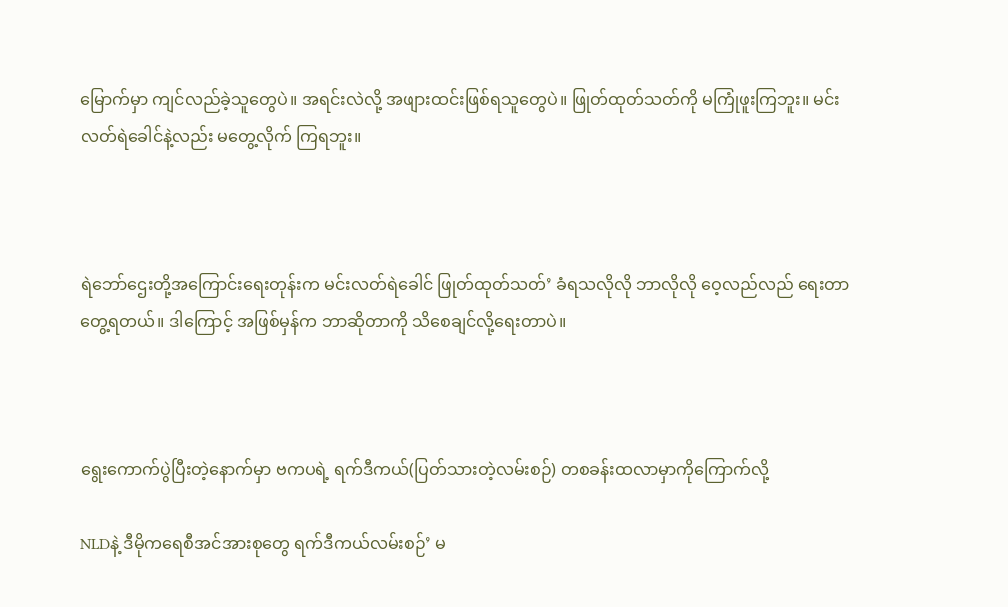မြောက်မှာ ကျင်လည်ခဲ့သူတွေပဲ။ အရင်းလဲလို့ အဖျားထင်းဖြစ်ရသူတွေပဲ။ ဖြုတ်ထုတ်သတ်ကို မကြုံဖူးကြဘူး။ မင်းလတ်ရဲခေါင်နဲ့လည်း မတွေ့လိုက် ကြရဘူး။



ရဲဘော်ဌေးတို့အကြောင်းရေးတုန်းက မင်းလတ်ရဲခေါင် ဖြုတ်ထုတ်သတ်’ ခံရသလိုလို ဘာလိုလို ဝေ့လည်လည် ရေးတာ တွေ့ရတယ်။ ဒါကြောင့် အဖြစ်မှန်က ဘာဆိုတာကို သိစေချင်လို့ရေးတာပဲ။



ရွေးကောက်ပွဲပြီးတဲ့နောက်မှာ ဗကပရဲ့ ရက်ဒီကယ်(ပြတ်သားတဲ့လမ်းစဉ်) တစခန်းထလာမှာကိုကြောက်လို့

NLDနဲ့ ဒီမိုကရေစီအင်အားစုတွေ ရက်ဒီကယ်လမ်းစဉ်’ မ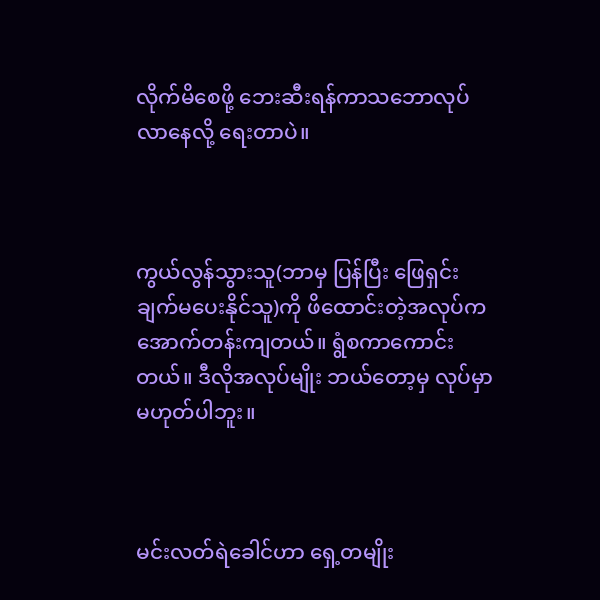လိုက်မိစေဖို့ ဘေးဆီးရန်ကာသဘောလုပ်လာနေလို့ ရေးတာပဲ။



ကွယ်လွန်သွားသူ(ဘာမှ ပြန်ပြီး ဖြေရှင်းချက်မပေးနိုင်သူ)ကို ဖိထောင်းတဲ့အလုပ်က အောက်တန်းကျတယ်။ ရွံစကာကောင်းတယ်။ ဒီလိုအလုပ်မျိုး ဘယ်တော့မှ လုပ်မှာမဟုတ်ပါဘူး။



မင်းလတ်ရဲခေါင်ဟာ ရှေ့တမျိုး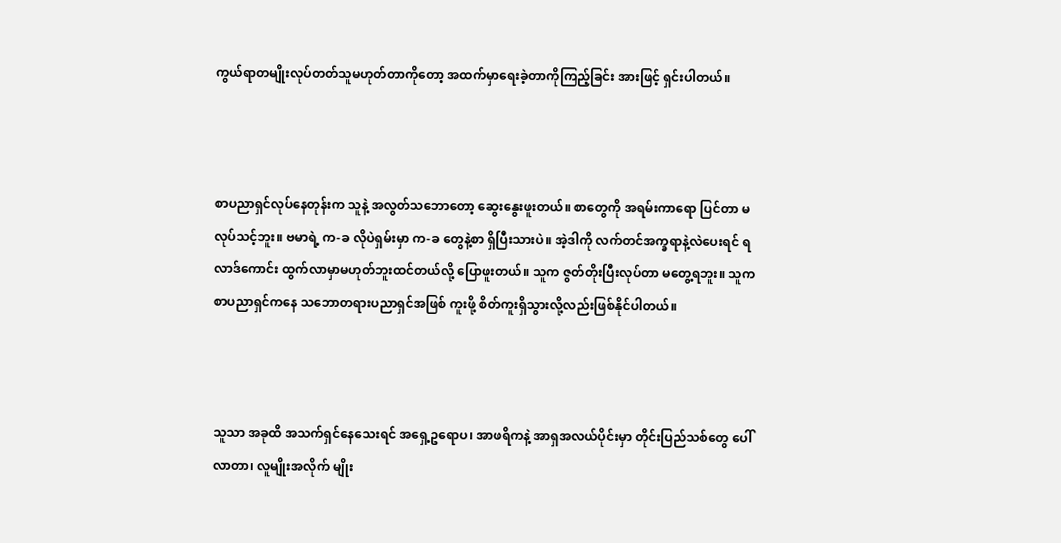ကွယ်ရာတမျိုးလုပ်တတ်သူမဟုတ်တာကိုတော့ အထက်မှာရေးခဲ့တာကိုကြည့်ခြင်း အားဖြင့် ရှင်းပါတယ်။



စာပညာရှင်လုပ်နေတုန်းက သူနဲ့ အလွတ်သဘောတော့ ဆွေးနွေးဖူးတယ်။ စာတွေကို အရမ်းကာရော ပြင်တာ မလုပ်သင့်ဘူး။ ဗမာရဲ့ က-ခ လိုပဲရှမ်းမှာ က-ခ တွေနဲ့စာ ရှိပြီးသားပဲ။ အဲ့ဒါကို လက်တင်အက္ခရာနဲ့လဲပေးရင် ရလာဒ်ကောင်း ထွက်လာမှာမဟုတ်ဘူးထင်တယ်လို့ ပြောဖူးတယ်။ သူက ဇွတ်တိုးပြီးလုပ်တာ မတွေ့ရဘူး။ သူက စာပညာရှင်ကနေ သဘောတရားပညာရှင်အဖြစ် ကူးဖို့ စိတ်ကူးရှိသွားလို့လည်းဖြစ်နိုင်ပါတယ်။



သူသာ အခုထိ အသက်ရှင်နေသေးရင် အရှေ့ဥရောပ၊ အာဖရိကနဲ့ အာရှအလယ်ပိုင်းမှာ တိုင်းပြည်သစ်တွေ ပေါ်လာတာ၊ လူမျိုးအလိုက် မျိုး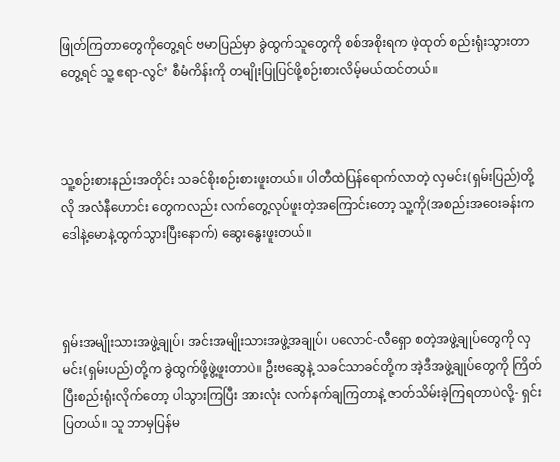ဖြုတ်ကြတာတွေကိုတွေ့ရင် ဗမာပြည်မှာ ခွဲထွက်သူတွေကို စစ်အစိုးရက ဖဲ့ထုတ် စည်းရုံးသွားတာတွေ့ရင် သူ့ ဧရာ-လွင်’ စီမံကိန်းကို တမျိုးပြုပြင်ဖို့စဉ်းစားလိမ့်မယ်ထင်တယ်။



သူ့စဉ်းစားနည်းအတိုင်း သခင်စိုးစဉ်းစားဖူးတယ်။ ပါတီထဲပြန်ရောက်လာတဲ့ လှမင်း(ရှမ်းပြည်)တို့လို အလံနီဟောင်း တွေကလည်း လက်တွေ့လုပ်ဖူးတဲ့အကြောင်းတော့ သူ့ကို(အစည်းအဝေးခန်းက ဒေါနဲ့မောနဲ့ထွက်သွားပြီးနောက်) ဆွေးနွေးဖူးတယ်။



ရှမ်းအမျိုးသားအဖွဲ့ချုပ်၊ အင်းအမျိုးသားအဖွဲ့အချုပ်၊ ပလောင်-လီရှော စတဲ့အဖွဲ့ချုပ်တွေကို လှမင်း(ရှမ်းပည်)တို့က ခွဲထွက်ဖို့ဖွဲ့ဖူးတာပဲ။ ဦးဗဆွေနဲ့ သခင်သာခင်တို့က အဲ့ဒီအဖွဲ့ချုပ်တွေကို ကြိတ်ပြီးစည်းရုံးလိုက်တော့ ပါသွားကြပြီး အားလုံး လက်နက်ချကြတာနဲ့ ဇာတ်သိမ်းခဲ့ကြရတာပဲလို့- ရှင်းပြတယ်။ သူ ဘာမှပြန်မ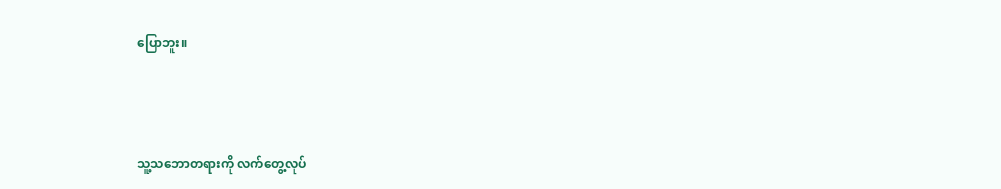ပြောဘူး။



သူ့သဘောတရားကို လက်တွေ့လုပ်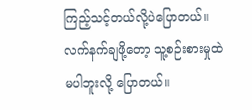ကြည့်သင့်တယ်လို့ပဲပြောတယ်။ လက်နက်ချဖို့တော့ သူ့စဉ်းစားမှုထဲမပါဘူးလို့ ပြောတယ်။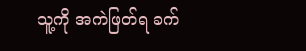သူ့ကို အကဲဖြတ်ရ ခက်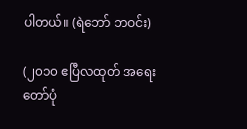ပါတယ်။ (ရဲဘော် ဘဝင်း)

(၂၀၁၀ ဧပြီလထုတ် အရေးတော်ပုံ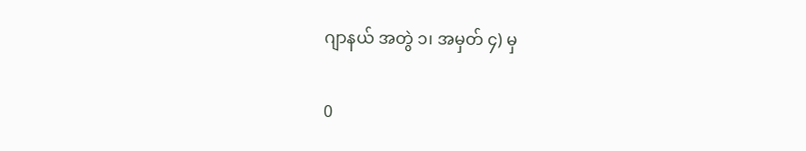ဂျာနယ် အတွဲ ၁၊ အမှတ် ၄) မှ

0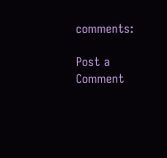comments:

Post a Comment